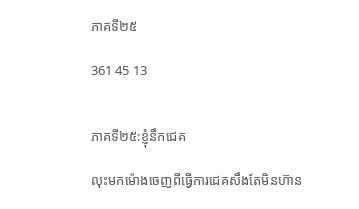ភាគទី២៥

361 45 13


ភាគទី២៥:ខ្ញុំនឹកជេគ

លុះមកម៉េាងចេញពីធ្វើការជេគសឹងតែមិនហ៊ាន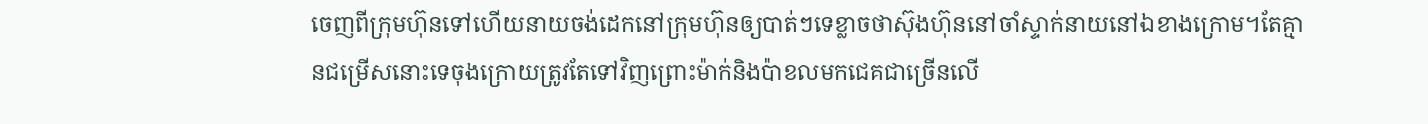ចេញពីក្រុមហ៊ុនទៅហើយនាយចង់ដេកនៅក្រុមហ៊ុនឲ្យបាត់ៗទេខ្លាចថាស៊ុងហ៊ុននៅចាំស្ទាក់នាយនៅឯខាងក្រេាម។តែគ្មានជម្រេីសនេាះទេចុងក្រេាយត្រូវតែទៅវិញព្រេាះម៉ាក់និងប៉ាខលមកជេគជាច្រេីនលេី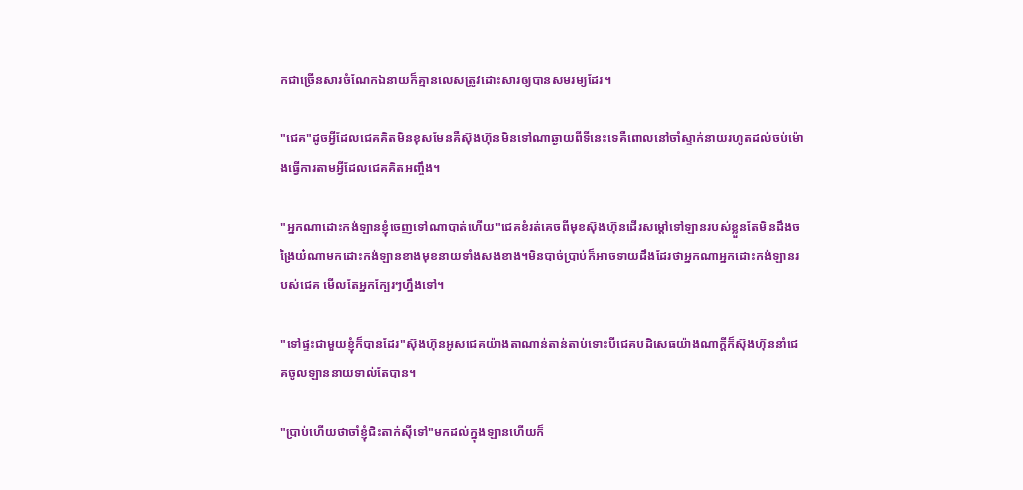កជាច្រេីនសារចំណែកឯនាយក៏គ្មានលេសត្រូវដេាះសារឲ្យបានសមរម្យដែរ។

"ជេគ"ដូចអ្វីដែលជេគគិតមិនខុសមែនគឺស៊ុងហ៊ុនមិនទៅណាឆ្ងាយពីទីនេះទេគឺពេាលនៅចាំស្ទាក់នាយរហូតដល់ចប់ម៉ោងធ្វើការតាមអ្វីដែលជេគគិតអញ្ចឹង។

"អ្នកណាដេាះកង់ឡានខ្ញុំចេញទៅណាបាត់ហើយ"ជេគខំរត់គេចពីមុខស៊ុងហ៊ុនដេីរសម្តៅទៅឡានរបស់ខ្លួនតែមិនដឹងចង្រៃយ៎ណាមកដេាះកង់ឡានខាងមុខនាយទាំងសងខាង។មិនបាច់ប្រាប់ក៏អាចទាយដឹងដែរថាអ្នកណាអ្នកដេាះកង់ឡានរបស់ជេគ មេីលតែអ្នកក្បែរៗហ្នឹងទៅ។

"ទៅផ្ទះជាមួយខ្ញុំក៏បានដែរ"ស៊ុងហ៊ុនអូសជេគយ៉ាងតាណាន់តាន់តាប់ទេាះបីជេគបដិសេធយ៉ាងណាក្តីក៏ស៊ុងហ៊ុននាំជេគចូលឡាននាយទាល់តែបាន។

"ប្រាប់ហើយថាចាំខ្ញុំជិះតាក់ស៊ីទៅ"មកដល់ក្នុងឡានហើយក៏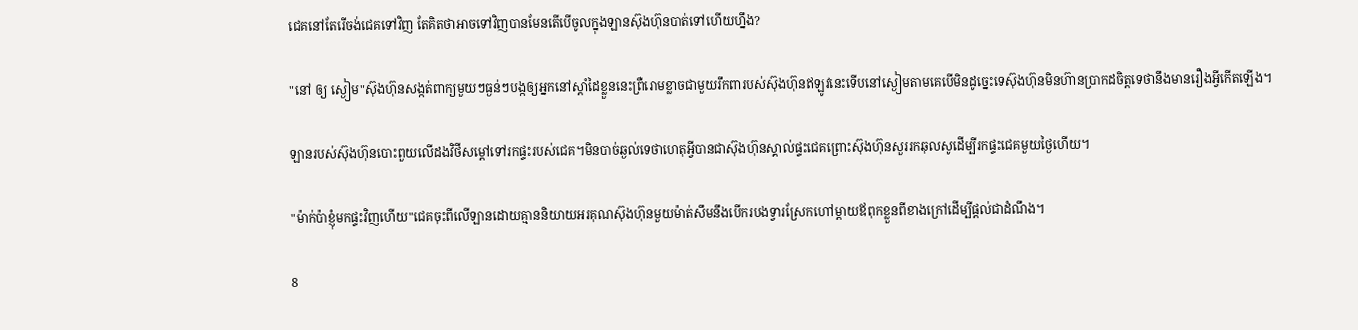ជេគនៅតែរេីចង់ជេគទៅវិញ តែគិតថាអាចទៅវិញបានមែនតេីបេីចូលក្នុងឡានស៊ុងហ៊ុនបាត់ទៅហេីយហ្នឹង?

"នៅ ឲ្យ ស្ងៀម"ស៊ុងហ៊ុនសង្កត់ពាក្យមួយៗធ្ងន់ៗបង្កឲ្យអ្នកនៅស្តាំដៃខ្លួននេះព្រឺរេាមខ្លាចជាមួយរឹកពារបស់ស៊ុងហ៊ុនឥឡូវនេះទេីបនៅស្ងៀមតាមគេបេីមិនដូច្នេះទេស៊ុងហ៊ុនមិនហ៊ានប្រាកដចិត្តទេថានឹងមានរឿងអ្វីកេីតឡេីង។

ឡានរបស់ស៊ុងហ៊ុនបេាះពួយលើដងវិថីសម្តៅទៅរកផ្ទះរបស់ជេគ។មិនបាច់ឆ្ងល់ទេថាហេតុអ្វីបានជាស៊ុងហ៊ុនស្គាល់ផ្ទះជេគព្រេាះស៊ុងហ៊ុនសួររកឆុលសូដេីម្បីរកផ្ទះជេគមួយថ្ងៃហេីយ។

"ម៉ាក់ប៉ាខ្ញុំមកផ្ទះវិញហើយ"ជេគចុះពីលើឡានដេាយគ្មាននិយាយអរគុណស៊ុងហ៊ុនមួយម៉ាត់សឹមនឹងបេីករបងទ្វារស្រែកហៅម្តាយឪពុកខ្លួនពីខាងក្រៅដេីម្បីផ្តល់ជាដំណឹង។

8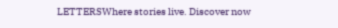LETTERSWhere stories live. Discover now